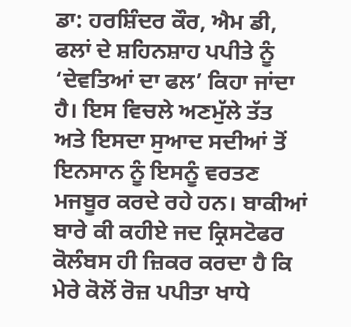ਡਾ: ਹਰਸ਼ਿੰਦਰ ਕੌਰ, ਐਮ ਡੀ,
ਫਲਾਂ ਦੇ ਸ਼ਹਿਨਸ਼ਾਹ ਪਪੀਤੇ ਨੂੰ ‘ਦੇਵਤਿਆਂ ਦਾ ਫਲ’ ਕਿਹਾ ਜਾਂਦਾ ਹੈ। ਇਸ ਵਿਚਲੇ ਅਣਮੁੱਲੇ ਤੱਤ ਅਤੇ ਇਸਦਾ ਸੁਆਦ ਸਦੀਆਂ ਤੋਂ ਇਨਸਾਨ ਨੂੰ ਇਸਨੂੰ ਵਰਤਣ ਮਜਬੂਰ ਕਰਦੇ ਰਹੇ ਹਨ। ਬਾਕੀਆਂ ਬਾਰੇ ਕੀ ਕਹੀਏ ਜਦ ਕ੍ਰਿਸਟੋਫਰ ਕੋਲੰਬਸ ਹੀ ਜ਼ਿਕਰ ਕਰਦਾ ਹੈ ਕਿ ਮੇਰੇ ਕੋਲੋਂ ਰੋਜ਼ ਪਪੀਤਾ ਖਾਧੇ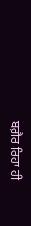ਬਗ਼ੈਰ ਰਿਹਾ ਹੀ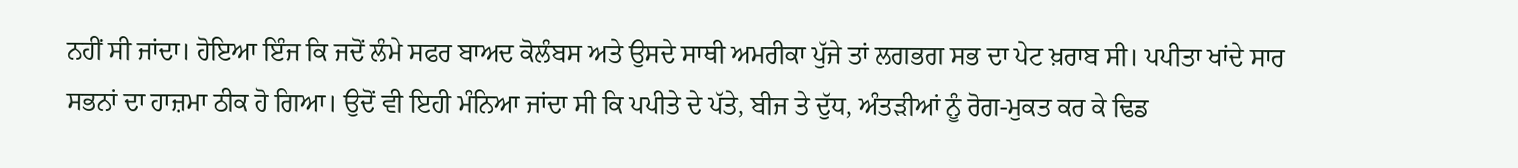ਨਹੀਂ ਸੀ ਜਾਂਦਾ। ਹੋਇਆ ਇੰਜ ਕਿ ਜਦੋਂ ਲੰਮੇ ਸਫਰ ਬਾਅਦ ਕੋਲੰਬਸ ਅਤੇ ਉਸਦੇ ਸਾਥੀ ਅਮਰੀਕਾ ਪੁੱਜੇ ਤਾਂ ਲਗਭਗ ਸਭ ਦਾ ਪੇਟ ਖ਼ਰਾਬ ਸੀ। ਪਪੀਤਾ ਖਾਂਦੇ ਸਾਰ ਸਭਨਾਂ ਦਾ ਹਾਜ਼ਮਾ ਠੀਕ ਹੋ ਗਿਆ। ਉਦੋਂ ਵੀ ਇਹੀ ਮੰਨਿਆ ਜਾਂਦਾ ਸੀ ਕਿ ਪਪੀਤੇ ਦੇ ਪੱਤੇ, ਬੀਜ ਤੇ ਦੁੱਧ, ਅੰਤੜੀਆਂ ਨੂੰ ਰੋਗ-ਮੁਕਤ ਕਰ ਕੇ ਢਿਡ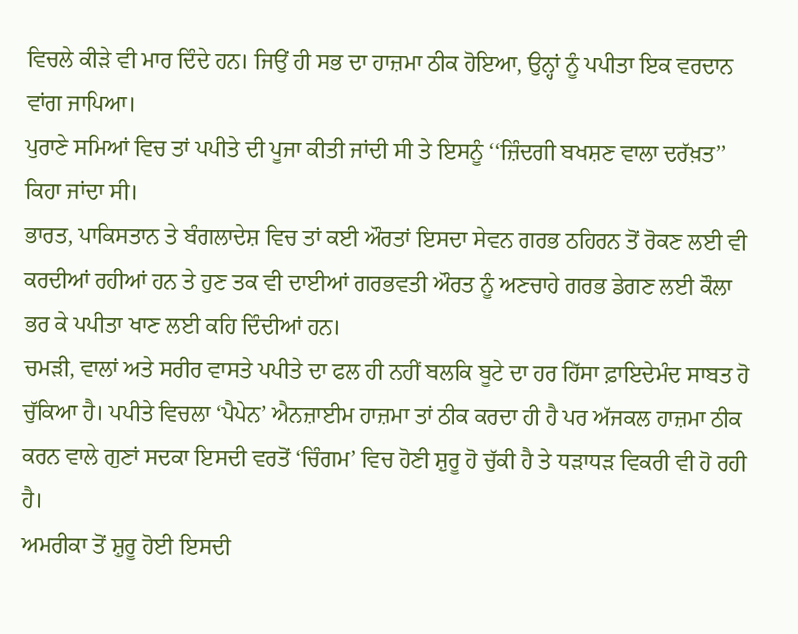ਵਿਚਲੇ ਕੀੜੇ ਵੀ ਮਾਰ ਦਿੰਦੇ ਹਨ। ਜਿਉਂ ਹੀ ਸਭ ਦਾ ਹਾਜ਼ਮਾ ਠੀਕ ਹੋਇਆ, ਉਨ੍ਹਾਂ ਨੂੰ ਪਪੀਤਾ ਇਕ ਵਰਦਾਨ ਵਾਂਗ ਜਾਪਿਆ।
ਪੁਰਾਣੇ ਸਮਿਆਂ ਵਿਚ ਤਾਂ ਪਪੀਤੇ ਦੀ ਪੂਜਾ ਕੀਤੀ ਜਾਂਦੀ ਸੀ ਤੇ ਇਸਨੂੰ ‘‘ਜ਼ਿੰਦਗੀ ਬਖਸ਼ਣ ਵਾਲਾ ਦਰੱਖ਼ਤ’’ ਕਿਹਾ ਜਾਂਦਾ ਸੀ।
ਭਾਰਤ, ਪਾਕਿਸਤਾਨ ਤੇ ਬੰਗਲਾਦੇਸ਼ ਵਿਚ ਤਾਂ ਕਈ ਔਰਤਾਂ ਇਸਦਾ ਸੇਵਨ ਗਰਭ ਠਹਿਰਨ ਤੋਂ ਰੋਕਣ ਲਈ ਵੀ ਕਰਦੀਆਂ ਰਹੀਆਂ ਹਨ ਤੇ ਹੁਣ ਤਕ ਵੀ ਦਾਈਆਂ ਗਰਭਵਤੀ ਔਰਤ ਨੂੰ ਅਣਚਾਹੇ ਗਰਭ ਡੇਗਣ ਲਈ ਕੌਲਾ ਭਰ ਕੇ ਪਪੀਤਾ ਖਾਣ ਲਈ ਕਹਿ ਦਿੰਦੀਆਂ ਹਨ।
ਚਮੜੀ, ਵਾਲਾਂ ਅਤੇ ਸਰੀਰ ਵਾਸਤੇ ਪਪੀਤੇ ਦਾ ਫਲ ਹੀ ਨਹੀਂ ਬਲਕਿ ਬੂਟੇ ਦਾ ਹਰ ਹਿੱਸਾ ਫ਼ਾਇਦੇਮੰਦ ਸਾਬਤ ਹੋ ਚੁੱਕਿਆ ਹੈ। ਪਪੀਤੇ ਵਿਚਲਾ ‘ਪੈਪੇਨ’ ਐਨਜ਼ਾਈਮ ਹਾਜ਼ਮਾ ਤਾਂ ਠੀਕ ਕਰਦਾ ਹੀ ਹੈ ਪਰ ਅੱਜਕਲ ਹਾਜ਼ਮਾ ਠੀਕ ਕਰਨ ਵਾਲੇ ਗੁਣਾਂ ਸਦਕਾ ਇਸਦੀ ਵਰਤੋਂ ‘ਚਿੰਗਮ’ ਵਿਚ ਹੋਣੀ ਸ਼ੁਰੂ ਹੋ ਚੁੱਕੀ ਹੈ ਤੇ ਧੜਾਧੜ ਵਿਕਰੀ ਵੀ ਹੋ ਰਹੀ ਹੈ।
ਅਮਰੀਕਾ ਤੋਂ ਸ਼ੁਰੂ ਹੋਈ ਇਸਦੀ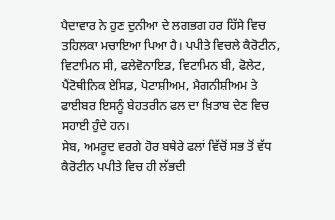ਪੈਦਾਵਾਰ ਨੇ ਹੁਣ ਦੁਨੀਆ ਦੇ ਲਗਭਗ ਹਰ ਹਿੱਸੇ ਵਿਚ ਤਹਿਲਕਾ ਮਚਾਇਆ ਪਿਆ ਹੈ। ਪਪੀਤੇ ਵਿਚਲੇ ਕੈਰੋਟੀਨ, ਵਿਟਾਮਿਨ ਸੀ, ਫਲੇਵੋਨਾਇਡ, ਵਿਟਾਮਿਨ ਬੀ, ਫੋਲੇਟ, ਪੈਂਟੋਥੀਨਿਕ ਏਸਿਡ, ਪੋਟਾਸ਼ੀਅਮ, ਮੈਗਨੀਸ਼ੀਅਮ ਤੇ ਫਾਈਬਰ ਇਸਨੂੰ ਬੇਹਤਰੀਨ ਫਲ ਦਾ ਖ਼ਿਤਾਬ ਦੇਣ ਵਿਚ ਸਹਾਈ ਹੁੰਦੇ ਹਨ।
ਸੇਬ, ਅਮਰੂਦ ਵਰਗੇ ਹੋਰ ਬਥੇਰੇ ਫਲਾਂ ਵਿੱਚੋਂ ਸਭ ਤੋਂ ਵੱਧ ਕੈਰੋਟੀਨ ਪਪੀਤੇ ਵਿਚ ਹੀ ਲੱਭਦੀ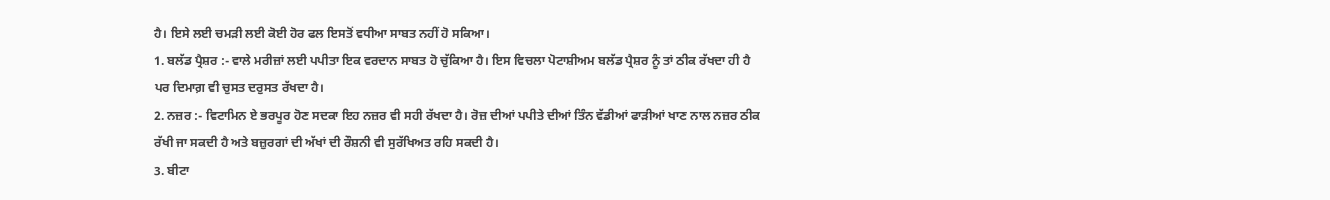ਹੈ। ਇਸੇ ਲਈ ਚਮੜੀ ਲਈ ਕੋਈ ਹੋਰ ਫਲ ਇਸਤੋਂ ਵਧੀਆ ਸਾਬਤ ਨਹੀਂ ਹੋ ਸਕਿਆ।
1. ਬਲੱਡ ਪ੍ਰੈਸ਼ਰ :- ਵਾਲੇ ਮਰੀਜ਼ਾਂ ਲਈ ਪਪੀਤਾ ਇਕ ਵਰਦਾਨ ਸਾਬਤ ਹੋ ਚੁੱਕਿਆ ਹੈ। ਇਸ ਵਿਚਲਾ ਪੋਟਾਸ਼ੀਅਮ ਬਲੱਡ ਪ੍ਰੈਸ਼ਰ ਨੂੰ ਤਾਂ ਠੀਕ ਰੱਖਦਾ ਹੀ ਹੈ ਪਰ ਦਿਮਾਗ਼ ਵੀ ਚੁਸਤ ਦਰੁਸਤ ਰੱਖਦਾ ਹੈ।
2. ਨਜ਼ਰ :- ਵਿਟਾਮਿਨ ਏ ਭਰਪੂਰ ਹੋਣ ਸਦਕਾ ਇਹ ਨਜ਼ਰ ਵੀ ਸਹੀ ਰੱਖਦਾ ਹੈ। ਰੋਜ਼ ਦੀਆਂ ਪਪੀਤੇ ਦੀਆਂ ਤਿੰਨ ਵੱਡੀਆਂ ਫਾੜੀਆਂ ਖਾਣ ਨਾਲ ਨਜ਼ਰ ਠੀਕ ਰੱਖੀ ਜਾ ਸਕਦੀ ਹੈ ਅਤੇ ਬਜ਼ੁਰਗਾਂ ਦੀ ਅੱਖਾਂ ਦੀ ਰੌਸ਼ਨੀ ਵੀ ਸੁਰੱਖਿਅਤ ਰਹਿ ਸਕਦੀ ਹੈ।
3. ਬੀਟਾ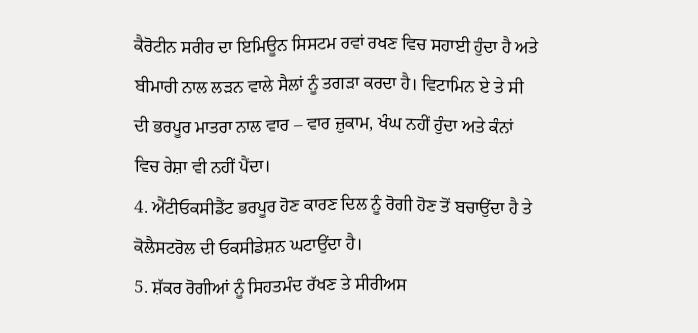ਕੈਰੋਟੀਨ ਸਰੀਰ ਦਾ ਇਮਿਊਨ ਸਿਸਟਮ ਰਵਾਂ ਰਖਣ ਵਿਚ ਸਹਾਈ ਹੁੰਦਾ ਹੈ ਅਤੇ ਬੀਮਾਰੀ ਨਾਲ ਲੜਨ ਵਾਲੇ ਸੈਲਾਂ ਨੂੰ ਤਗੜਾ ਕਰਦਾ ਹੈ। ਵਿਟਾਮਿਨ ਏ ਤੇ ਸੀ ਦੀ ਭਰਪੂਰ ਮਾਤਰਾ ਨਾਲ ਵਾਰ – ਵਾਰ ਜ਼ੁਕਾਮ, ਖੰਘ ਨਹੀਂ ਹੁੰਦਾ ਅਤੇ ਕੰਨਾਂ ਵਿਚ ਰੇਸ਼ਾ ਵੀ ਨਹੀਂ ਪੈਂਦਾ।
4. ਐਂਟੀਓਕਸੀਡੈਂਟ ਭਰਪੂਰ ਹੋਣ ਕਾਰਣ ਦਿਲ ਨੂੰ ਰੋਗੀ ਹੋਣ ਤੋਂ ਬਚਾਉਂਦਾ ਹੈ ਤੇ ਕੋਲੈਸਟਰੋਲ ਦੀ ਓਕਸੀਡੇਸ਼ਨ ਘਟਾਉਂਦਾ ਹੈ।
5. ਸ਼ੱਕਰ ਰੋਗੀਆਂ ਨੂੰ ਸਿਹਤਮੰਦ ਰੱਖਣ ਤੇ ਸੀਰੀਅਸ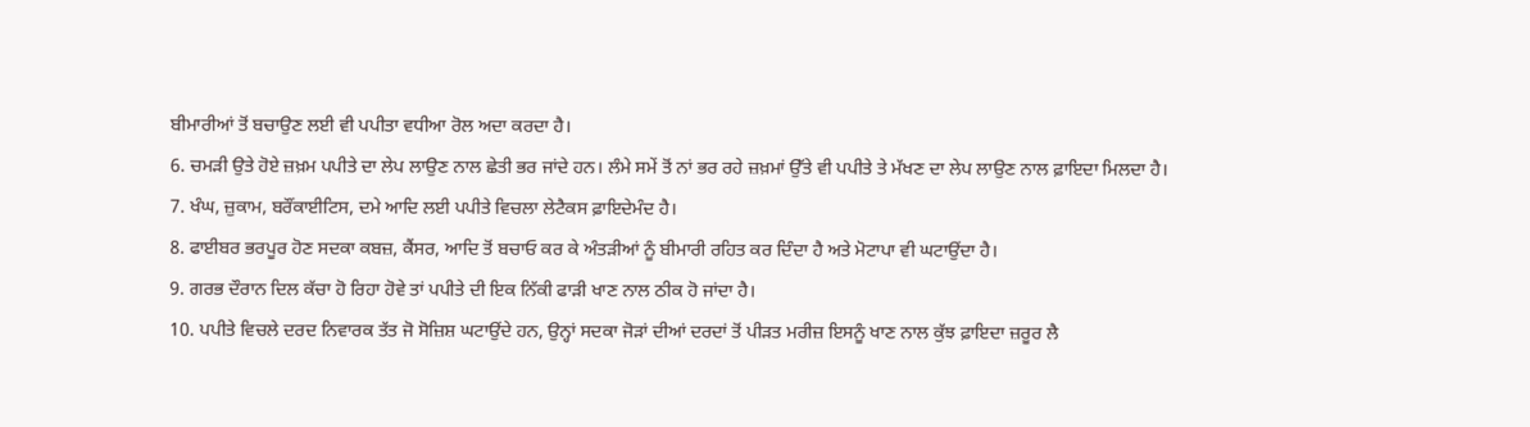ਬੀਮਾਰੀਆਂ ਤੋਂ ਬਚਾਉਣ ਲਈ ਵੀ ਪਪੀਤਾ ਵਧੀਆ ਰੋਲ ਅਦਾ ਕਰਦਾ ਹੈ।
6. ਚਮੜੀ ਉਤੇ ਹੋਏ ਜ਼ਖ਼ਮ ਪਪੀਤੇ ਦਾ ਲੇਪ ਲਾਉਣ ਨਾਲ ਛੇਤੀ ਭਰ ਜਾਂਦੇ ਹਨ। ਲੰਮੇ ਸਮੇਂ ਤੋਂ ਨਾਂ ਭਰ ਰਹੇ ਜ਼ਖ਼ਮਾਂ ਉੱਤੇ ਵੀ ਪਪੀਤੇ ਤੇ ਮੱਖਣ ਦਾ ਲੇਪ ਲਾਉਣ ਨਾਲ ਫ਼ਾਇਦਾ ਮਿਲਦਾ ਹੈ।
7. ਖੰਘ, ਜ਼ੁਕਾਮ, ਬਰੌਂਕਾਈਟਿਸ, ਦਮੇ ਆਦਿ ਲਈ ਪਪੀਤੇ ਵਿਚਲਾ ਲੇਟੈਕਸ ਫ਼ਾਇਦੇਮੰਦ ਹੈ।
8. ਫਾਈਬਰ ਭਰਪੂਰ ਹੋਣ ਸਦਕਾ ਕਬਜ਼, ਕੈਂਸਰ, ਆਦਿ ਤੋਂ ਬਚਾਓ ਕਰ ਕੇ ਅੰਤੜੀਆਂ ਨੂੰ ਬੀਮਾਰੀ ਰਹਿਤ ਕਰ ਦਿੰਦਾ ਹੈ ਅਤੇ ਮੋਟਾਪਾ ਵੀ ਘਟਾਉਂਦਾ ਹੈ।
9. ਗਰਭ ਦੌਰਾਨ ਦਿਲ ਕੱਚਾ ਹੋ ਰਿਹਾ ਹੋਵੇ ਤਾਂ ਪਪੀਤੇ ਦੀ ਇਕ ਨਿੱਕੀ ਫਾੜੀ ਖਾਣ ਨਾਲ ਠੀਕ ਹੋ ਜਾਂਦਾ ਹੈ।
10. ਪਪੀਤੇ ਵਿਚਲੇ ਦਰਦ ਨਿਵਾਰਕ ਤੱਤ ਜੋ ਸੋਜ਼ਿਸ਼ ਘਟਾਉਂਦੇ ਹਨ, ਉਨ੍ਹਾਂ ਸਦਕਾ ਜੋੜਾਂ ਦੀਆਂ ਦਰਦਾਂ ਤੋਂ ਪੀੜਤ ਮਰੀਜ਼ ਇਸਨੂੰ ਖਾਣ ਨਾਲ ਕੁੱਝ ਫ਼ਾਇਦਾ ਜ਼ਰੂਰ ਲੈ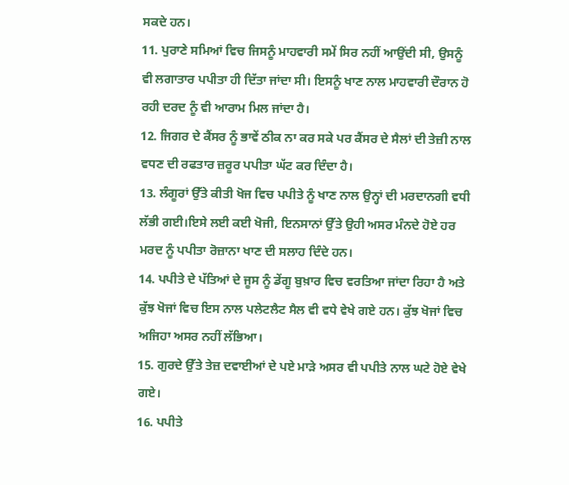ਸਕਦੇ ਹਨ।
11. ਪੁਰਾਣੇ ਸਮਿਆਂ ਵਿਚ ਜਿਸਨੂੰ ਮਾਹਵਾਰੀ ਸਮੇਂ ਸਿਰ ਨਹੀਂ ਆਉਂਦੀ ਸੀ, ਉਸਨੂੰ ਵੀ ਲਗਾਤਾਰ ਪਪੀਤਾ ਹੀ ਦਿੱਤਾ ਜਾਂਦਾ ਸੀ। ਇਸਨੂੰ ਖਾਣ ਨਾਲ ਮਾਹਵਾਰੀ ਦੌਰਾਨ ਹੋ ਰਹੀ ਦਰਦ ਨੂੰ ਵੀ ਆਰਾਮ ਮਿਲ ਜਾਂਦਾ ਹੈ।
12. ਜਿਗਰ ਦੇ ਕੈਂਸਰ ਨੂੰ ਭਾਵੇਂ ਠੀਕ ਨਾ ਕਰ ਸਕੇ ਪਰ ਕੈਂਸਰ ਦੇ ਸੈਲਾਂ ਦੀ ਤੇਜ਼ੀ ਨਾਲ ਵਧਣ ਦੀ ਰਫਤਾਰ ਜ਼ਰੂਰ ਪਪੀਤਾ ਘੱਟ ਕਰ ਦਿੰਦਾ ਹੈ।
13. ਲੰਗੂਰਾਂ ਉੱਤੇ ਕੀਤੀ ਖੋਜ ਵਿਚ ਪਪੀਤੇ ਨੂੰ ਖਾਣ ਨਾਲ ਉਨ੍ਹਾਂ ਦੀ ਮਰਦਾਨਗੀ ਵਧੀ ਲੱਭੀ ਗਈ।ਇਸੇ ਲਈ ਕਈ ਖੋਜੀ, ਇਨਸਾਨਾਂ ਉੱਤੇ ਉਹੀ ਅਸਰ ਮੰਨਦੇ ਹੋਏ ਹਰ ਮਰਦ ਨੂੰ ਪਪੀਤਾ ਰੋਜ਼ਾਨਾ ਖਾਣ ਦੀ ਸਲਾਹ ਦਿੰਦੇ ਹਨ।
14. ਪਪੀਤੇ ਦੇ ਪੱਤਿਆਂ ਦੇ ਜੂਸ ਨੂੰ ਡੇਂਗੂ ਬੁਖ਼ਾਰ ਵਿਚ ਵਰਤਿਆ ਜਾਂਦਾ ਰਿਹਾ ਹੈ ਅਤੇ ਕੁੱਝ ਖੋਜਾਂ ਵਿਚ ਇਸ ਨਾਲ ਪਲੇਟਲੈਟ ਸੈਲ ਵੀ ਵਧੇ ਵੇਖੇ ਗਏ ਹਨ। ਕੁੱਝ ਖੋਜਾਂ ਵਿਚ ਅਜਿਹਾ ਅਸਰ ਨਹੀਂ ਲੱਭਿਆ।
15. ਗੁਰਦੇ ਉੱਤੇ ਤੇਜ਼ ਦਵਾਈਆਂ ਦੇ ਪਏ ਮਾੜੇ ਅਸਰ ਵੀ ਪਪੀਤੇ ਨਾਲ ਘਟੇ ਹੋਏ ਵੇਖੇ ਗਏ।
16. ਪਪੀਤੇ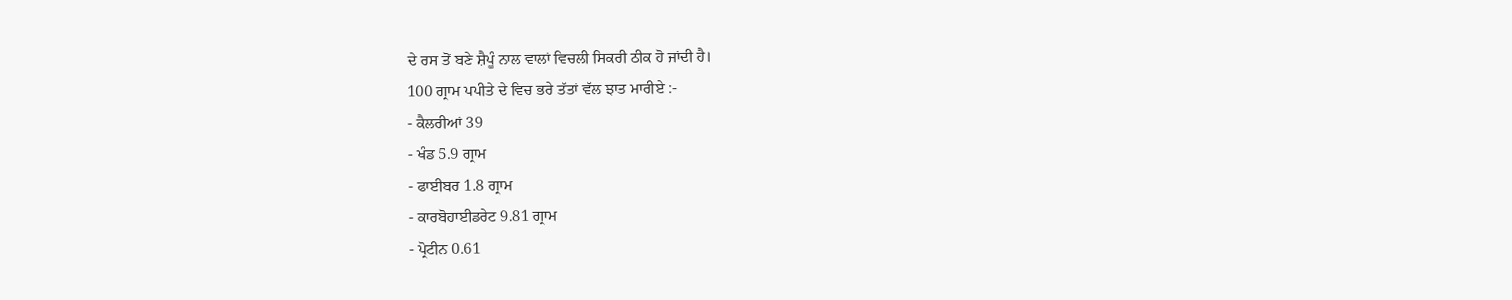ਦੇ ਰਸ ਤੋਂ ਬਣੇ ਸ਼ੈਪੂੰ ਨਾਲ ਵਾਲਾਂ ਵਿਚਲੀ ਸਿਕਰੀ ਠੀਕ ਹੋ ਜਾਂਦੀ ਹੈ।
100 ਗ੍ਰਾਮ ਪਪੀਤੇ ਦੇ ਵਿਚ ਭਰੇ ਤੱਤਾਂ ਵੱਲ ਝਾਤ ਮਾਰੀਏ :-
- ਕੈਲਰੀਆਂ 39
- ਖੰਡ 5.9 ਗ੍ਰਾਮ
- ਫਾਈਬਰ 1.8 ਗ੍ਰਾਮ
- ਕਾਰਬੋਹਾਈਡਰੇਟ 9.81 ਗ੍ਰਾਮ
- ਪ੍ਰੋਟੀਨ 0.61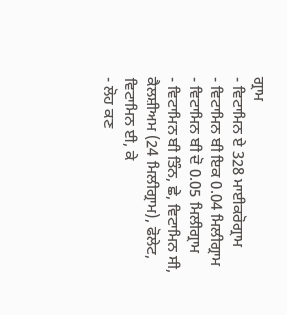ਗ੍ਰਾਮ
- ਵਿਟਾਮਿਨ ਏ 328 ਮਾਈਕਰੋਗ੍ਰਾਮ
- ਵਿਟਾਮਿਨ ਬੀ ਇਕ 0.04 ਮਿਲੀਗ੍ਰਾਮ
- ਵਿਟਾਮਿਨ ਬੀ ਦੋ 0.05 ਮਿਲੀਗ੍ਰਾਮ
- ਵਿਟਾਮਿਨ ਬੀ ਤਿੰਨ, ਛੇ, ਵਿਟਾਮਿਨ ਸੀ, ਕੈਲਸ਼ੀਅਮ (24 ਮਿਲੀਗ੍ਰਾਮ), ਫੋਲੇਟ, ਵਿਟਾਮਿਨ ਈ, ਕੇ
- ਲੋਹ ਕਣ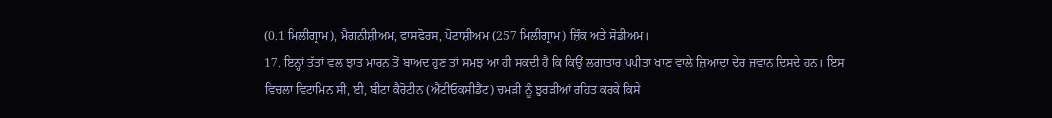(0.1 ਮਿਲੀਗ੍ਰਾਮ), ਮੈਗਨੀਸ਼ੀਅਮ, ਫਾਸਫੋਰਸ, ਪੋਟਾਸ਼ੀਅਮ (257 ਮਿਲੀਗ੍ਰਾਮ) ਜ਼ਿੰਕ ਅਤੇ ਸੋਡੀਅਮ।
17. ਇਨ੍ਹਾਂ ਤੱਤਾਂ ਵਲ ਝਾਤ ਮਾਰਨ ਤੋਂ ਬਾਅਦ ਹੁਣ ਤਾਂ ਸਮਝ ਆ ਹੀ ਸਕਦੀ ਹੈ ਕਿ ਕਿਉਂ ਲਗਾਤਾਰ ਪਪੀਤਾ ਖਾਣ ਵਾਲੇ ਜ਼ਿਆਦਾ ਦੇਰ ਜਵਾਨ ਦਿਸਦੇ ਹਨ। ਇਸ ਵਿਚਲਾ ਵਿਟਾਮਿਨ ਸੀ, ਈ, ਬੀਟਾ ਕੈਰੋਟੀਨ (ਐਂਟੀਓਕਸੀਡੈਂਟ) ਚਮੜੀ ਨੂੰ ਝੁਰੜੀਆਂ ਰਹਿਤ ਕਰਕੇ ਕਿਸੇ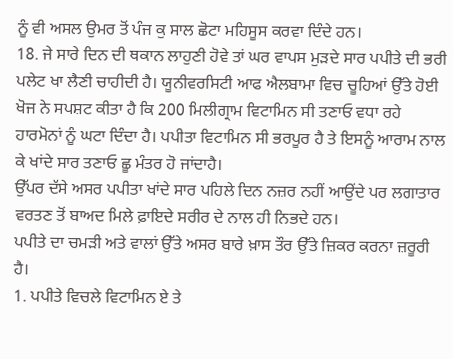ਨੂੰ ਵੀ ਅਸਲ ਉਮਰ ਤੋਂ ਪੰਜ ਕੁ ਸਾਲ ਛੋਟਾ ਮਹਿਸੂਸ ਕਰਵਾ ਦਿੰਦੇ ਹਨ।
18. ਜੇ ਸਾਰੇ ਦਿਨ ਦੀ ਥਕਾਨ ਲਾਹੁਣੀ ਹੋਵੇ ਤਾਂ ਘਰ ਵਾਪਸ ਮੁੜਦੇ ਸਾਰ ਪਪੀਤੇ ਦੀ ਭਰੀ ਪਲੇਟ ਖਾ ਲੈਣੀ ਚਾਹੀਦੀ ਹੈ। ਯੂਨੀਵਰਸਿਟੀ ਆਫ ਐਲਬਾਮਾ ਵਿਚ ਚੂਹਿਆਂ ਉੱਤੇ ਹੋਈ ਖੋਜ ਨੇ ਸਪਸ਼ਟ ਕੀਤਾ ਹੈ ਕਿ 200 ਮਿਲੀਗ੍ਰਾਮ ਵਿਟਾਮਿਨ ਸੀ ਤਣਾਓ ਵਧਾ ਰਹੇ ਹਾਰਮੋਨਾਂ ਨੂੰ ਘਟਾ ਦਿੰਦਾ ਹੈ। ਪਪੀਤਾ ਵਿਟਾਮਿਨ ਸੀ ਭਰਪੂਰ ਹੈ ਤੇ ਇਸਨੂੰ ਆਰਾਮ ਨਾਲ ਕੇ ਖਾਂਦੇ ਸਾਰ ਤਣਾਓ ਛੂ ਮੰਤਰ ਹੋ ਜਾਂਦਾਹੈ।
ਉੱਪਰ ਦੱਸੇ ਅਸਰ ਪਪੀਤਾ ਖਾਂਦੇ ਸਾਰ ਪਹਿਲੇ ਦਿਨ ਨਜ਼ਰ ਨਹੀਂ ਆਉਂਦੇ ਪਰ ਲਗਾਤਾਰ ਵਰਤਣ ਤੋਂ ਬਾਅਦ ਮਿਲੇ ਫ਼ਾਇਦੇ ਸਰੀਰ ਦੇ ਨਾਲ ਹੀ ਨਿਭਦੇ ਹਨ।
ਪਪੀਤੇ ਦਾ ਚਮੜੀ ਅਤੇ ਵਾਲਾਂ ਉੱਤੇ ਅਸਰ ਬਾਰੇ ਖ਼ਾਸ ਤੌਰ ਉੱਤੇ ਜ਼ਿਕਰ ਕਰਨਾ ਜ਼ਰੂਰੀ ਹੈ।
1. ਪਪੀਤੇ ਵਿਚਲੇ ਵਿਟਾਮਿਨ ਏ ਤੇ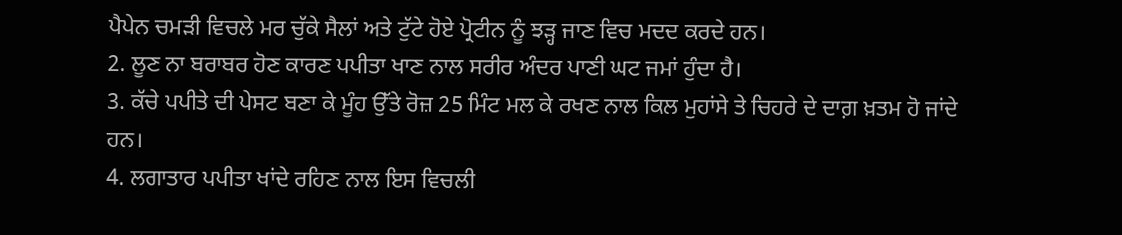ਪੈਪੇਨ ਚਮੜੀ ਵਿਚਲੇ ਮਰ ਚੁੱਕੇ ਸੈਲਾਂ ਅਤੇ ਟੁੱਟੇ ਹੋਏ ਪ੍ਰੋਟੀਨ ਨੂੰ ਝੜ੍ਹ ਜਾਣ ਵਿਚ ਮਦਦ ਕਰਦੇ ਹਨ।
2. ਲੂਣ ਨਾ ਬਰਾਬਰ ਹੋਣ ਕਾਰਣ ਪਪੀਤਾ ਖਾਣ ਨਾਲ ਸਰੀਰ ਅੰਦਰ ਪਾਣੀ ਘਟ ਜਮਾਂ ਹੁੰਦਾ ਹੈ।
3. ਕੱਚੇ ਪਪੀਤੇ ਦੀ ਪੇਸਟ ਬਣਾ ਕੇ ਮੂੰਹ ਉੱਤੇ ਰੋਜ਼ 25 ਮਿੰਟ ਮਲ ਕੇ ਰਖਣ ਨਾਲ ਕਿਲ ਮੁਹਾਂਸੇ ਤੇ ਚਿਹਰੇ ਦੇ ਦਾਗ਼ ਖ਼ਤਮ ਹੋ ਜਾਂਦੇ ਹਨ।
4. ਲਗਾਤਾਰ ਪਪੀਤਾ ਖਾਂਦੇ ਰਹਿਣ ਨਾਲ ਇਸ ਵਿਚਲੀ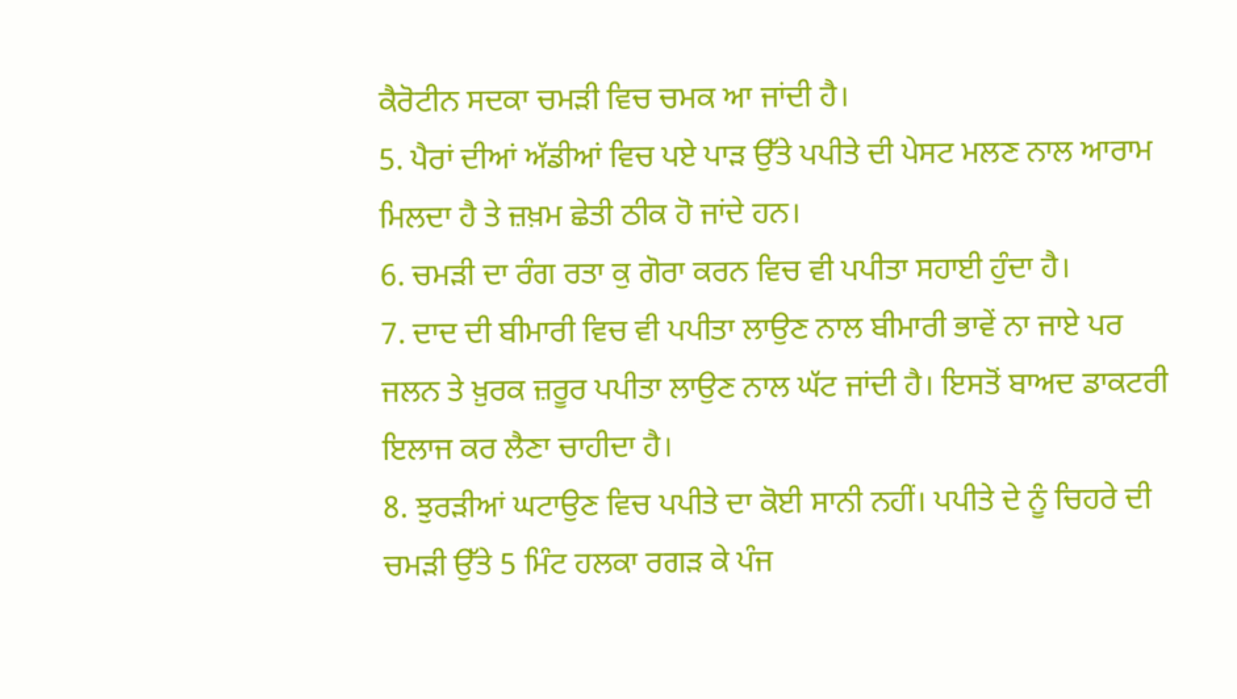ਕੈਰੋਟੀਨ ਸਦਕਾ ਚਮੜੀ ਵਿਚ ਚਮਕ ਆ ਜਾਂਦੀ ਹੈ।
5. ਪੈਰਾਂ ਦੀਆਂ ਅੱਡੀਆਂ ਵਿਚ ਪਏ ਪਾੜ ਉੱਤੇ ਪਪੀਤੇ ਦੀ ਪੇਸਟ ਮਲਣ ਨਾਲ ਆਰਾਮ ਮਿਲਦਾ ਹੈ ਤੇ ਜ਼ਖ਼ਮ ਛੇਤੀ ਠੀਕ ਹੋ ਜਾਂਦੇ ਹਨ।
6. ਚਮੜੀ ਦਾ ਰੰਗ ਰਤਾ ਕੁ ਗੋਰਾ ਕਰਨ ਵਿਚ ਵੀ ਪਪੀਤਾ ਸਹਾਈ ਹੁੰਦਾ ਹੈ।
7. ਦਾਦ ਦੀ ਬੀਮਾਰੀ ਵਿਚ ਵੀ ਪਪੀਤਾ ਲਾਉਣ ਨਾਲ ਬੀਮਾਰੀ ਭਾਵੇਂ ਨਾ ਜਾਏ ਪਰ ਜਲਨ ਤੇ ਖ਼ੁਰਕ ਜ਼ਰੂਰ ਪਪੀਤਾ ਲਾਉਣ ਨਾਲ ਘੱਟ ਜਾਂਦੀ ਹੈ। ਇਸਤੋਂ ਬਾਅਦ ਡਾਕਟਰੀ ਇਲਾਜ ਕਰ ਲੈਣਾ ਚਾਹੀਦਾ ਹੈ।
8. ਝੁਰੜੀਆਂ ਘਟਾਉਣ ਵਿਚ ਪਪੀਤੇ ਦਾ ਕੋਈ ਸਾਨੀ ਨਹੀਂ। ਪਪੀਤੇ ਦੇ ਨੂੰ ਚਿਹਰੇ ਦੀ ਚਮੜੀ ਉੱਤੇ 5 ਮਿੰਟ ਹਲਕਾ ਰਗੜ ਕੇ ਪੰਜ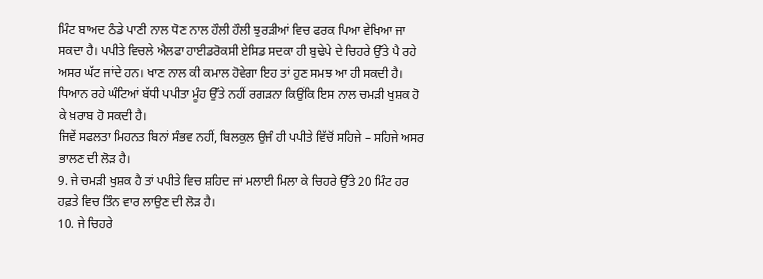ਮਿੰਟ ਬਾਅਦ ਠੰਡੇ ਪਾਣੀ ਨਾਲ ਧੋਣ ਨਾਲ ਹੌਲੀ ਹੌਲੀ ਝੁਰੜੀਆਂ ਵਿਚ ਫਰਕ ਪਿਆ ਵੇਖਿਆ ਜਾ ਸਕਦਾ ਹੈ। ਪਪੀਤੇ ਵਿਚਲੇ ਐਲਫਾ ਹਾਈਡਰੋਕਸੀ ਏਸਿਡ ਸਦਕਾ ਹੀ ਬੁਢੇਪੇ ਦੇ ਚਿਹਰੇ ਉੱਤੇ ਪੈ ਰਹੇ ਅਸਰ ਘੱਟ ਜਾਂਦੇ ਹਨ। ਖਾਣ ਨਾਲ ਕੀ ਕਮਾਲ ਹੋਵੇਗਾ ਇਹ ਤਾਂ ਹੁਣ ਸਮਝ ਆ ਹੀ ਸਕਦੀ ਹੈ।
ਧਿਆਨ ਰਹੇ ਘੰਟਿਆਂ ਬੱਧੀ ਪਪੀਤਾ ਮੂੰਹ ਉੱਤੇ ਨਹੀਂ ਰਗੜਨਾ ਕਿਉਂਕਿ ਇਸ ਨਾਲ ਚਮੜੀ ਖੁਸ਼ਕ ਹੋ ਕੇ ਖ਼ਰਾਬ ਹੋ ਸਕਦੀ ਹੈ।
ਜਿਵੇਂ ਸਫਲਤਾ ਮਿਹਨਤ ਬਿਨਾਂ ਸੰਭਵ ਨਹੀਂ, ਬਿਲਕੁਲ ਉਜੰ ਹੀ ਪਪੀਤੇ ਵਿੱਚੋਂ ਸਹਿਜੇ – ਸਹਿਜੇ ਅਸਰ ਭਾਲਣ ਦੀ ਲੋੜ ਹੈ।
9. ਜੇ ਚਮੜੀ ਖੁਸ਼ਕ ਹੈ ਤਾਂ ਪਪੀਤੇ ਵਿਚ ਸ਼ਹਿਦ ਜਾਂ ਮਲਾਈ ਮਿਲਾ ਕੇ ਚਿਹਰੇ ਉੱਤੇ 20 ਮਿੰਟ ਹਰ ਹਫ਼ਤੇ ਵਿਚ ਤਿੰਨ ਵਾਰ ਲਾਉਣ ਦੀ ਲੋੜ ਹੈ।
10. ਜੇ ਚਿਹਰੇ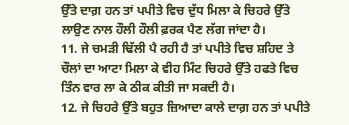ਉੱਤੇ ਦਾਗ਼ ਹਨ ਤਾਂ ਪਪੀਤੇ ਵਿਚ ਦੁੱਧ ਮਿਲਾ ਕੇ ਚਿਹਰੇ ਉੱਤੇ ਲਾਉਣ ਨਾਲ ਹੌਲੀ ਹੌਲੀ ਫ਼ਰਕ ਪੈਣ ਲੱਗ ਜਾਂਦਾ ਹੈ।
11. ਜੇ ਚਮੜੀ ਢਿੱਲੀ ਪੈ ਰਹੀ ਹੈ ਤਾਂ ਪਪੀਤੇ ਵਿਚ ਸ਼ਹਿਦ ਤੇ ਚੌਲਾਂ ਦਾ ਆਟਾ ਮਿਲਾ ਕੇ ਵੀਹ ਮਿੰਟ ਚਿਹਰੇ ਉੱਤੇ ਹਫਤੇ ਵਿਚ ਤਿੰਨ ਵਾਰ ਲਾ ਕੇ ਠੀਕ ਕੀਤੀ ਜਾ ਸਕਦੀ ਹੈ।
12. ਜੇ ਚਿਹਰੇ ਉੱਤੇ ਬਹੁਤ ਜ਼ਿਆਦਾ ਕਾਲੇ ਦਾਗ਼ ਹਨ ਤਾਂ ਪਪੀਤੇ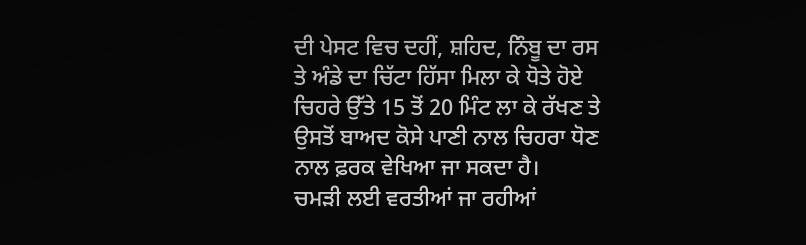ਦੀ ਪੇਸਟ ਵਿਚ ਦਹੀਂ, ਸ਼ਹਿਦ, ਨਿੰਬੂ ਦਾ ਰਸ ਤੇ ਅੰਡੇ ਦਾ ਚਿੱਟਾ ਹਿੱਸਾ ਮਿਲਾ ਕੇ ਧੋਤੇ ਹੋਏ ਚਿਹਰੇ ਉੱਤੇ 15 ਤੋਂ 20 ਮਿੰਟ ਲਾ ਕੇ ਰੱਖਣ ਤੇ ਉਸਤੋਂ ਬਾਅਦ ਕੋਸੇ ਪਾਣੀ ਨਾਲ ਚਿਹਰਾ ਧੋਣ ਨਾਲ ਫ਼ਰਕ ਵੇਖਿਆ ਜਾ ਸਕਦਾ ਹੈ।
ਚਮੜੀ ਲਈ ਵਰਤੀਆਂ ਜਾ ਰਹੀਆਂ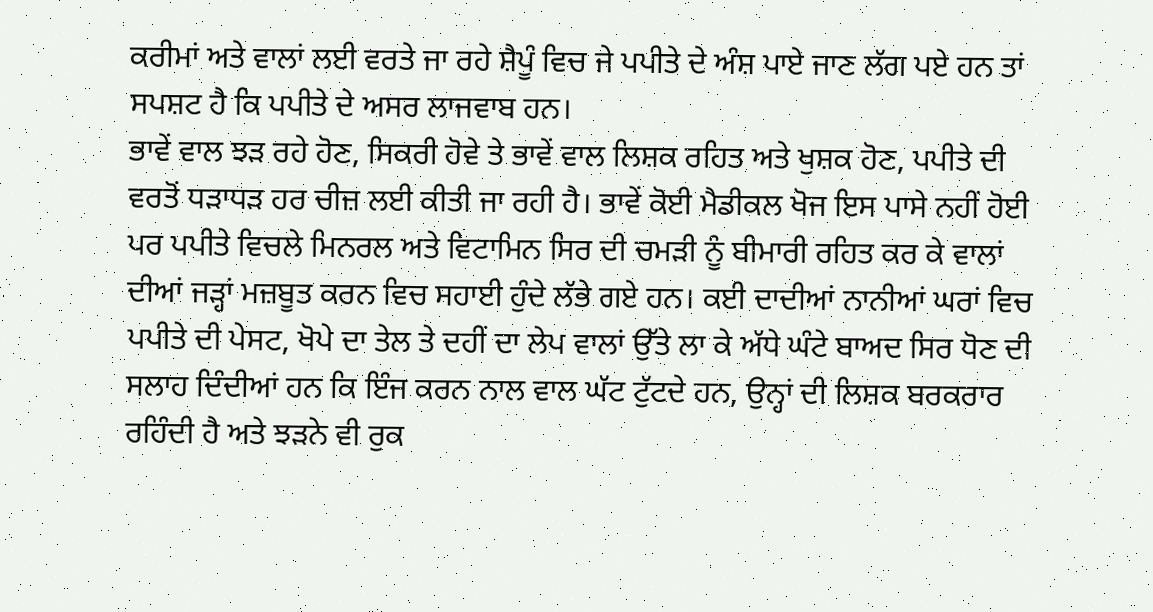ਕਰੀਮਾਂ ਅਤੇ ਵਾਲਾਂ ਲਈ ਵਰਤੇ ਜਾ ਰਹੇ ਸ਼ੈਪੂੰ ਵਿਚ ਜੇ ਪਪੀਤੇ ਦੇ ਅੰਸ਼ ਪਾਏ ਜਾਣ ਲੱਗ ਪਏ ਹਨ ਤਾਂ ਸਪਸ਼ਟ ਹੈ ਕਿ ਪਪੀਤੇ ਦੇ ਅਸਰ ਲਾਜਵਾਬ ਹਨ।
ਭਾਵੇਂ ਵਾਲ ਝੜ ਰਹੇ ਹੋਣ, ਸਿਕਰੀ ਹੋਵੇ ਤੇ ਭਾਵੇਂ ਵਾਲ ਲਿਸ਼ਕ ਰਹਿਤ ਅਤੇ ਖੁਸ਼ਕ ਹੋਣ, ਪਪੀਤੇ ਦੀ ਵਰਤੋਂ ਧੜਾਧੜ ਹਰ ਚੀਜ਼ ਲਈ ਕੀਤੀ ਜਾ ਰਹੀ ਹੈ। ਭਾਵੇਂ ਕੋਈ ਮੈਡੀਕਲ ਖੋਜ ਇਸ ਪਾਸੇ ਨਹੀਂ ਹੋਈ ਪਰ ਪਪੀਤੇ ਵਿਚਲੇ ਮਿਨਰਲ ਅਤੇ ਵਿਟਾਮਿਨ ਸਿਰ ਦੀ ਚਮੜੀ ਨੂੰ ਬੀਮਾਰੀ ਰਹਿਤ ਕਰ ਕੇ ਵਾਲਾਂ ਦੀਆਂ ਜੜ੍ਹਾਂ ਮਜ਼ਬੂਤ ਕਰਨ ਵਿਚ ਸਹਾਈ ਹੁੰਦੇ ਲੱਭੇ ਗਏ ਹਨ। ਕਈ ਦਾਦੀਆਂ ਨਾਨੀਆਂ ਘਰਾਂ ਵਿਚ ਪਪੀਤੇ ਦੀ ਪੇਸਟ, ਖੋਪੇ ਦਾ ਤੇਲ ਤੇ ਦਹੀਂ ਦਾ ਲੇਪ ਵਾਲਾਂ ਉੱਤੇ ਲਾ ਕੇ ਅੱਧੇ ਘੰਟੇ ਬਾਅਦ ਸਿਰ ਧੋਣ ਦੀ ਸਲਾਹ ਦਿੰਦੀਆਂ ਹਨ ਕਿ ਇੰਜ ਕਰਨ ਨਾਲ ਵਾਲ ਘੱਟ ਟੁੱਟਦੇ ਹਨ, ਉਨ੍ਹਾਂ ਦੀ ਲਿਸ਼ਕ ਬਰਕਰਾਰ ਰਹਿੰਦੀ ਹੈ ਅਤੇ ਝੜਨੇ ਵੀ ਰੁਕ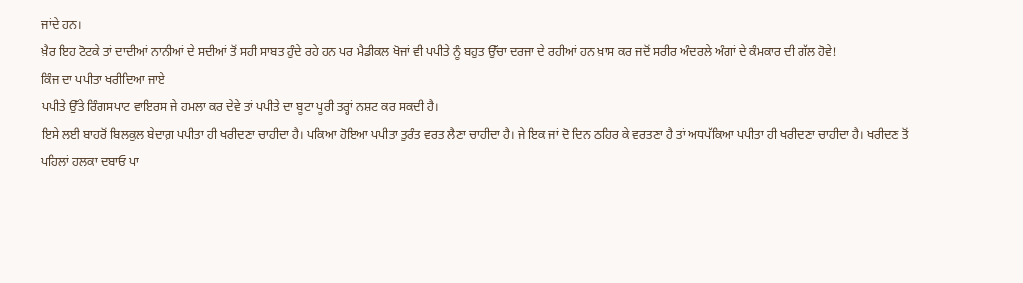ਜਾਂਦੇ ਹਨ।
ਖ਼ੈਰ ਇਹ ਟੋਟਕੇ ਤਾਂ ਦਾਦੀਆਂ ਨਾਨੀਆਂ ਦੇ ਸਦੀਆਂ ਤੋਂ ਸਹੀ ਸਾਬਤ ਹੁੰਦੇ ਰਹੇ ਹਨ ਪਰ ਮੈਡੀਕਲ ਖੋਜਾਂ ਵੀ ਪਪੀਤੇ ਨੂੰ ਬਹੁਤ ਉੱਚਾ ਦਰਜਾ ਦੇ ਰਹੀਆਂ ਹਨ ਖ਼ਾਸ ਕਰ ਜਦੋਂ ਸਰੀਰ ਅੰਦਰਲੇ ਅੰਗਾਂ ਦੇ ਕੰਮਕਾਰ ਦੀ ਗੱਲ ਹੋਵੇ!
ਕਿੰਜ ਦਾ ਪਪੀਤਾ ਖਰੀਦਿਆ ਜਾਏ
ਪਪੀਤੇ ਉੱਤੇ ਰਿੰਗਸਪਾਟ ਵਾਇਰਸ ਜੇ ਹਮਲਾ ਕਰ ਦੇਵੇ ਤਾਂ ਪਪੀਤੇ ਦਾ ਬੂਟਾ ਪੂਰੀ ਤਰ੍ਹਾਂ ਨਸ਼ਟ ਕਰ ਸਕਦੀ ਹੈ।
ਇਸੇ ਲਈ ਬਾਹਰੋਂ ਬਿਲਕੁਲ ਬੇਦਾਗ਼ ਪਪੀਤਾ ਹੀ ਖਰੀਦਣਾ ਚਾਹੀਦਾ ਹੈ। ਪਕਿਆ ਹੋਇਆ ਪਪੀਤਾ ਤੁਰੰਤ ਵਰਤ ਲੈਣਾ ਚਾਹੀਦਾ ਹੈ। ਜੇ ਇਕ ਜਾਂ ਦੋ ਦਿਨ ਠਹਿਰ ਕੇ ਵਰਤਣਾ ਹੈ ਤਾਂ ਅਧਪੱਕਿਆ ਪਪੀਤਾ ਹੀ ਖਰੀਦਣਾ ਚਾਹੀਦਾ ਹੈ। ਖਰੀਦਣ ਤੋਂ ਪਹਿਲਾਂ ਹਲਕਾ ਦਬਾਓ ਪਾ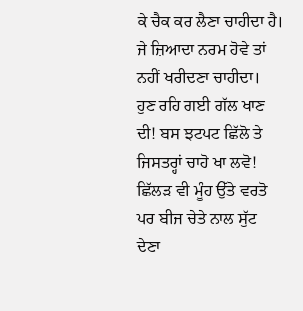ਕੇ ਚੈਕ ਕਰ ਲੈਣਾ ਚਾਹੀਦਾ ਹੈ। ਜੇ ਜ਼ਿਆਦਾ ਨਰਮ ਹੋਵੇ ਤਾਂ ਨਹੀਂ ਖਰੀਦਣਾ ਚਾਹੀਦਾ।
ਹੁਣ ਰਹਿ ਗਈ ਗੱਲ ਖਾਣ ਦੀ! ਬਸ ਝਟਪਟ ਛਿੱਲੋ ਤੇ ਜਿਸਤਰ੍ਹਾਂ ਚਾਹੋ ਖਾ ਲਵੋ! ਛਿੱਲੜ ਵੀ ਮੂੰਹ ਉੱਤੇ ਵਰਤੋ ਪਰ ਬੀਜ ਚੇਤੇ ਨਾਲ ਸੁੱਟ ਦੇਣਾ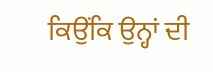ਕਿਉਂਕਿ ਉਨ੍ਹਾਂ ਦੀ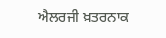ਐਲਰਜੀ ਖ਼ਤਰਨਾਕ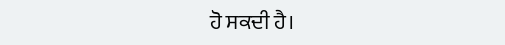ਹੋ ਸਕਦੀ ਹੈ।